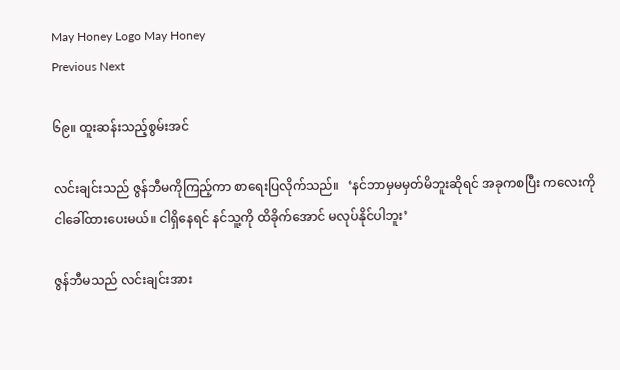May Honey Logo May Honey
Previous Next

၆၉။ ထူးဆန်းသည့်စွမ်းအင်

လင်းချင်းသည် ဇွန်ဘီမကိုကြည့်ကာ စာရေးပြလိုက်သည်။   ‘နင်ဘာမှမမှတ်မိဘူးဆိုရင် အခုကစပြီး ကလေးကို ငါခေါ်ထားပေးမယ်။ ငါရှိနေရင် နင်သူ့ကို ထိခိုက်အောင် မလုပ်နိုင်ပါဘူး’

ဇွန်ဘီမသည် လင်းချင်းအား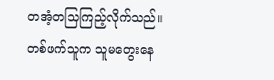တအံ့တသြကြည့်လိုက်သည်။ တစ်ဖက်သူက သူမတွေးနေ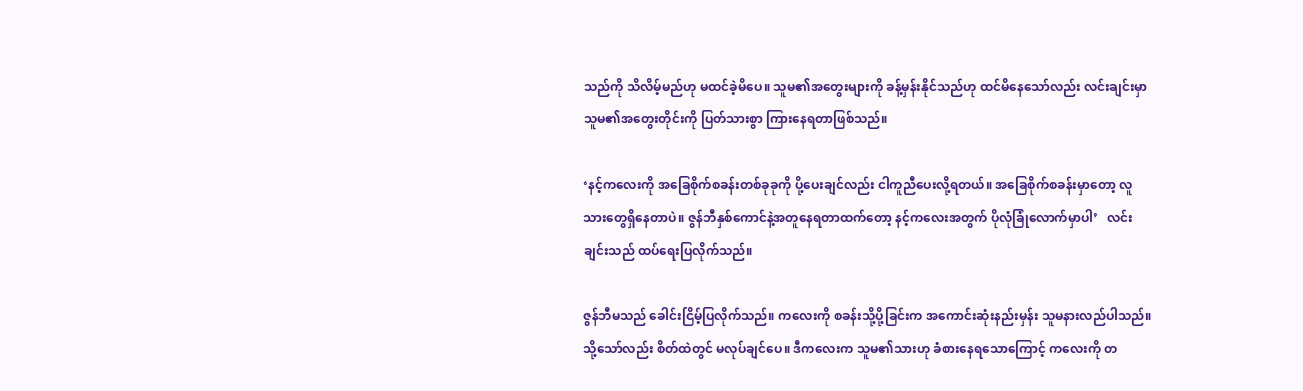သည်ကို သိလိမ့်မည်ဟု မထင်ခဲ့မိပေ။ သူမ၏အတွေးများကို ခန့်မှန်းနိုင်သည်ဟု ထင်မိနေသော်လည်း လင်းချင်းမှာ သူမ၏အတွေးတိုင်းကို ပြတ်သားစွာ ကြားနေရတာဖြစ်သည်။

‘နင့်ကလေးကို အခြေစိုက်စခန်းတစ်ခုခုကို ပို့ပေးချင်လည်း ငါကူညီပေးလို့ရတယ်။ အခြေစိုက်စခန်းမှာတော့ လူသားတွေရှိနေတာပဲ။ ဇွန်ဘီနှစ်ကောင်နဲ့အတူနေရတာထက်တော့ နင့်ကလေးအတွက် ပိုလုံခြုံလောက်မှာပါ’   လင်းချင်းသည် ထပ်ရေးပြလိုက်သည်။

ဇွန်ဘီမသည် ခေါင်းငြိမ့်ပြလိုက်သည်။ ကလေးကို စခန်းသို့ပို့ခြင်းက အကောင်းဆုံးနည်းမှန်း သူမနားလည်ပါသည်။ သို့သော်လည်း စိတ်ထဲတွင် မလုပ်ချင်ပေ။ ဒီကလေးက သူမ၏သားဟု ခံစားနေရသောကြောင့် ကလေးကို တ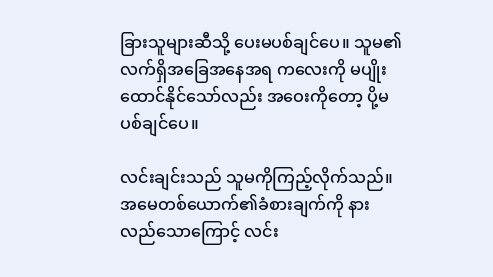ခြားသူများဆီသို့ ပေးမပစ်ချင်ပေ။ သူမ၏လက်ရှိအခြေအနေအရ ကလေးကို မပျိုးထောင်နိုင်သော်လည်း အဝေးကိုတော့ ပို့မပစ်ချင်ပေ။

လင်းချင်းသည် သူမကိုကြည့်လိုက်သည်။ အမေတစ်ယောက်၏ခံစားချက်ကို နားလည်သောကြောင့် လင်း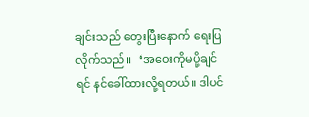ချင်းသည် တွေးပြီးနောက် ရေးပြလိုက်သည်။   ‘အဝေးကိုမပို့ချင်ရင် နင်ခေါ်ထားလို့ရတယ်။ ဒါပင်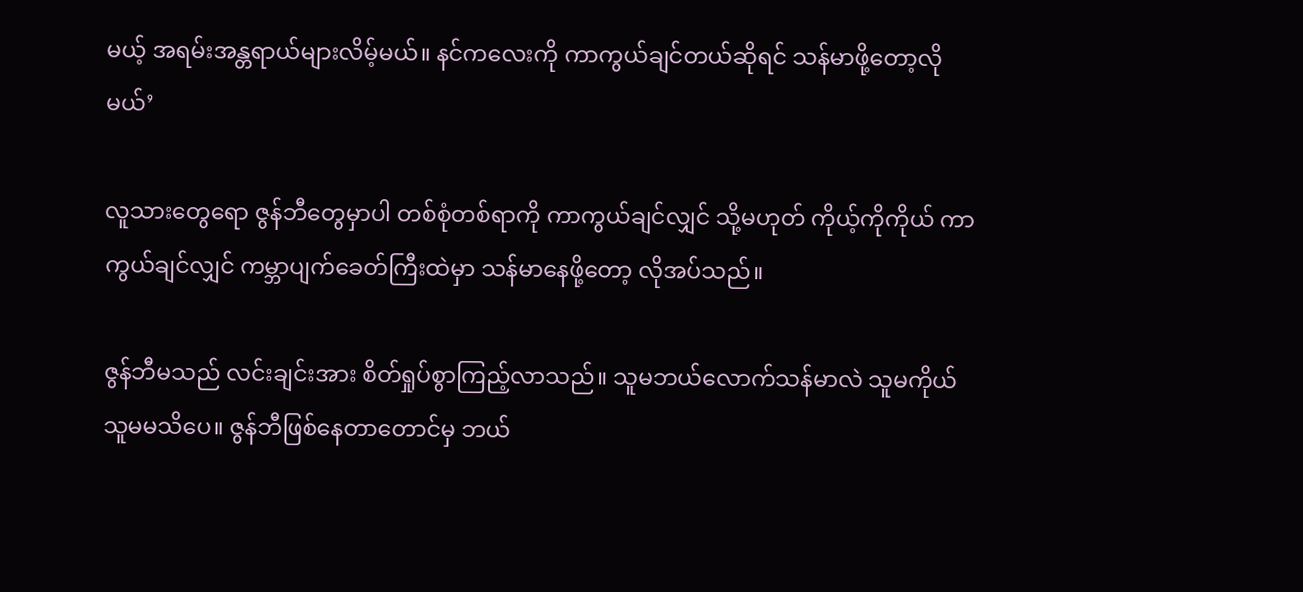မယ့် အရမ်းအန္တရာယ်များလိမ့်မယ်။ နင်ကလေးကို ကာကွယ်ချင်တယ်ဆိုရင် သန်မာဖို့တော့လိုမယ်’

လူသားတွေရော ဇွန်ဘီတွေမှာပါ တစ်စုံတစ်ရာကို ကာကွယ်ချင်လျှင် သို့မဟုတ် ကိုယ့်ကိုကိုယ် ကာကွယ်ချင်လျှင် ကမ္ဘာပျက်ခေတ်ကြီးထဲမှာ သန်မာနေဖို့တော့ လိုအပ်သည်။

ဇွန်ဘီမသည် လင်းချင်းအား စိတ်ရှုပ်စွာကြည့်လာသည်။ သူမဘယ်လောက်သန်မာလဲ သူမကိုယ်သူမမသိပေ။ ဇွန်ဘီဖြစ်နေတာတောင်မှ ဘယ်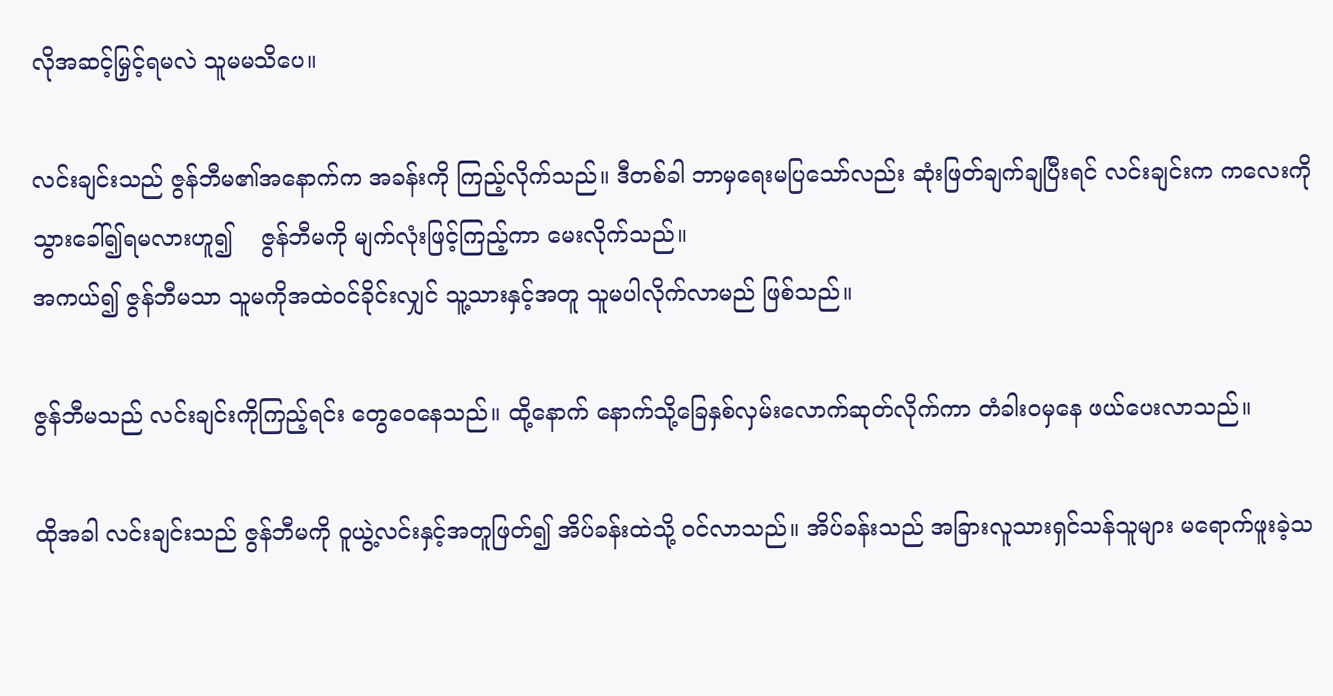လိုအဆင့်မြှင့်ရမလဲ သူမမသိပေ။

လင်းချင်းသည် ဇွန်ဘီမ၏အနောက်က အခန်းကို ကြည့်လိုက်သည်။ ဒီတစ်ခါ ဘာမှရေးမပြသော်လည်း ဆုံးဖြတ်ချက်ချပြီးရင် လင်းချင်းက ကလေးကို သွားခေါ်၍ရမလားဟူ၍    ဇွန်ဘီမကို မျက်လုံးဖြင့်ကြည့်ကာ မေးလိုက်သည်။
အကယ်၍ ဇွန်ဘီမသာ သူမကိုအထဲဝင်ခိုင်းလျှင် သူ့သားနှင့်အတူ သူမပါလိုက်လာမည် ဖြစ်သည်။

ဇွန်ဘီမသည် လင်းချင်းကိုကြည့်ရင်း တွေဝေနေသည်။ ထို့နောက် နောက်သို့ခြေနှစ်လှမ်းလောက်ဆုတ်လိုက်ကာ တံခါးဝမှနေ ဖယ်ပေးလာသည်။

ထိုအခါ လင်းချင်းသည် ဇွန်ဘီမကို ဝူယွဲ့လင်းနှင့်အတူဖြတ်၍ အိပ်ခန်းထဲသို့ ဝင်လာသည်။ အိပ်ခန်းသည် အခြားလူသားရှင်သန်သူများ မရောက်ဖူးခဲ့သ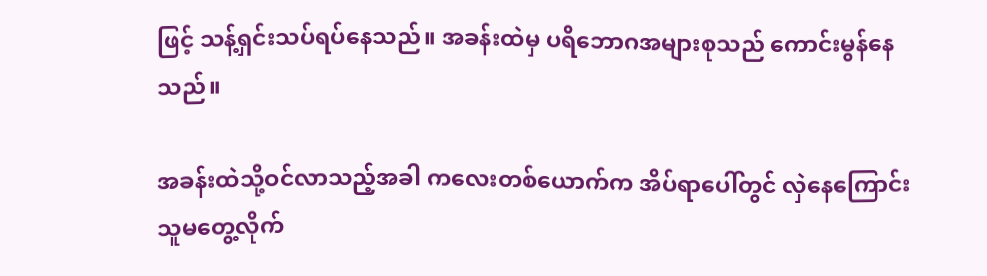ဖြင့် သန့်ရှင်းသပ်ရပ်နေသည်။ အခန်းထဲမှ ပရိဘောဂအများစုသည် ကောင်းမွန်နေသည်။

အခန်းထဲသို့ဝင်လာသည့်အခါ ကလေးတစ်ယောက်က အိပ်ရာပေါ်တွင် လှဲနေကြောင်း သူမတွေ့လိုက်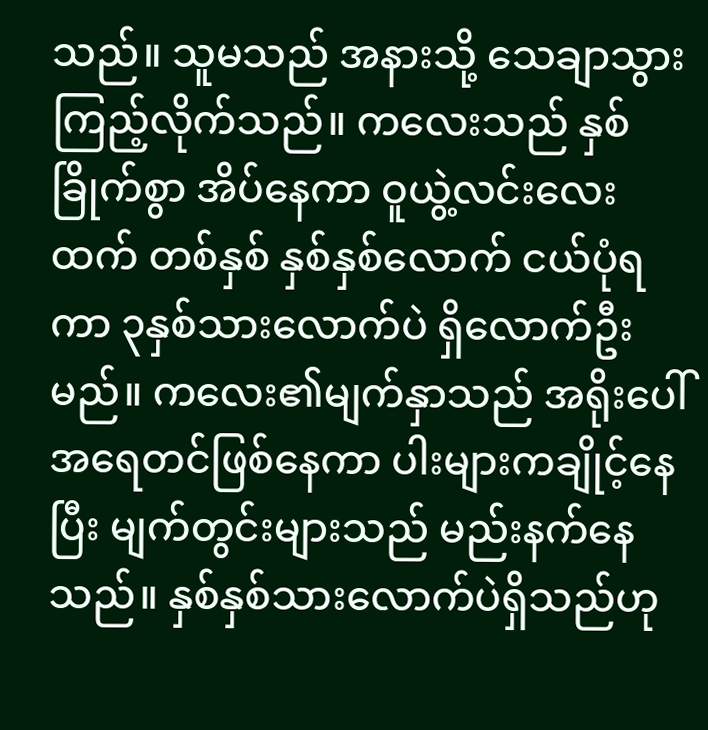သည်။ သူမသည် အနားသို့ သေချာသွားကြည့်လိုက်သည်။ ကလေးသည် နှစ်ခြိုက်စွာ အိပ်နေကာ ဝူယွဲ့လင်းလေးထက် တစ်နှစ် နှစ်နှစ်လောက် ငယ်ပုံရကာ ၃နှစ်သားလောက်ပဲ ရှိလောက်ဦးမည်။ ကလေး၏မျက်နှာသည် အရိုးပေါ်အရေတင်ဖြစ်နေကာ ပါးများကချိုင့်နေပြီး မျက်တွင်းများသည် မည်းနက်နေသည်။ နှစ်နှစ်သားလောက်ပဲရှိသည်ဟု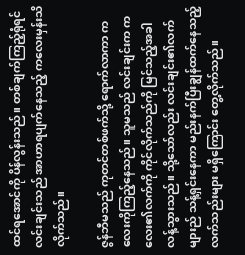ထင်ရအောင်ကို ပိန်လွန်းသည်။ တစ်ချက်ကြည့်ရုံရင် လင်းချင်းသည် အာဟာရပျက်နေသည့် ကလေးမှန်းသိလိုက်သည်။

ဇွန်ဘီမသည် ကုတင်တစ်ဖက်သို့ ရောက်လာကာ ကလေးကိုကြည့်နေသည်။ သူမသည် လင်းချင်းက ကလေး၏လက်ကို ကိုင်လိုက်သည်ကို မြင်သည့်အခါ လန့်သွားသည်။ သို့သော်လည်း လင်းချင်း၏လက်များည် သန့်ရှင်းနေကာ မည်းနက်ပြီးချွန်ထက်နေသည့် လက်သည်းများ မရှိကြောင်း တွေ့လိုက်သည်။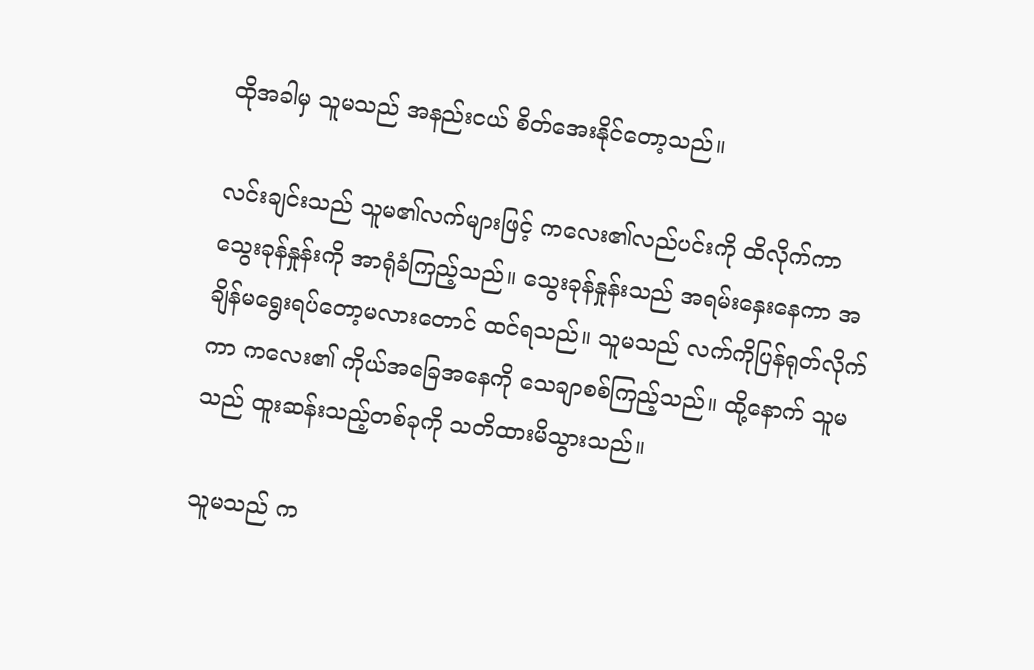ထိုအခါမှ သူမသည် အနည်းငယ် စိတ်အေးနိုင်တော့သည်။

လင်းချင်းသည် သူမ၏လက်များဖြင့် ကလေး၏လည်ပင်းကို ထိလိုက်ကာ သွေးခုန်နှုန်းကို အာရုံခံကြည့်သည်။ သွေးခုန်နှုန်းသည် အရမ်းနှေးနေကာ အချိန်မရွေးရပ်တော့မလားတောင် ထင်ရသည်။ သူမသည် လက်ကိုပြန်ရုတ်လိုက်ကာ ကလေး၏ ကိုယ်အခြေအနေကို သေချာစစ်ကြည့်သည်။ ထို့နောက် သူမသည် ထူးဆန်းသည့်တစ်ခုကို သတိထားမိသွားသည်။

သူမသည် က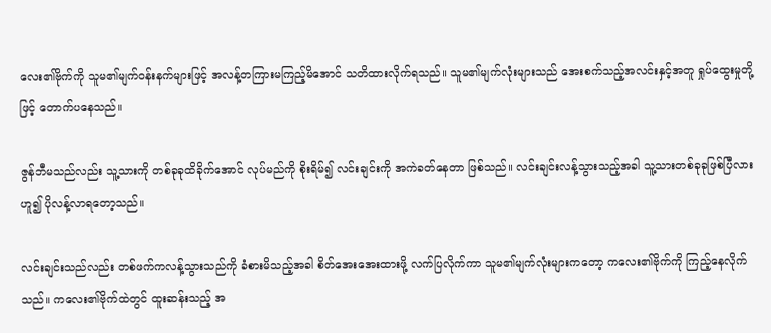လေး၏ဗိုက်ကို သူမ၏မျက်ဝန်းနက်များဖြင့် အလန့်တကြားမကြည့်မိအောင် သတိထားလိုက်ရသည်။ သူမ၏မျက်လုံးများသည် အေးစက်သည့်အလင်းနှင့်အတူ ရှုပ်ထွေးမှုတို့ဖြင့် တောက်ပနေသည်။

ဇွန်ဘီမသည်လည်း သူ့သားကို တစ်ခုခုထိခိုက်အောင် လုပ်မည်ကို စိုးရိမ်၍ လင်းချင်းကို အကဲခတ်နေတာ ဖြစ်သည်။ လင်းချင်းလန့်သွားသည့်အခါ သူ့သားတစ်ခုခုဖြစ်ပြီလားဟူ၍ ပိုလန့်လာရတော့သည်။

လင်းချင်းသည်လည်း တစ်ဖက်ကလန့်သွားသည်ကို ခံစားမိသည့်အခါ စိတ်အေးအေးထားဖို့ လက်ပြလိုက်ကာ သူမ၏မျက်လုံးများကတော့ ကလေး၏ဗိုက်ကို ကြည့်နေလိုက်သည်။ ကလေး၏ဗိုက်ထဲတွင် ထူးဆန်းသည့် အ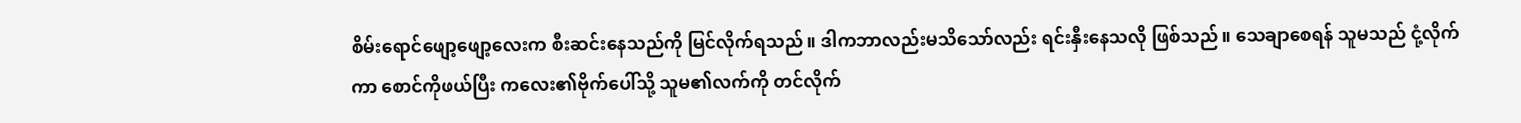စိမ်းရောင်ဖျော့ဖျော့လေးက စီးဆင်းနေသည်ကို မြင်လိုက်ရသည်။ ဒါကဘာလည်းမသိသော်လည်း ရင်းနှီးနေသလို ဖြစ်သည်။ သေချာစေရန် သူမသည် ငုံ့လိုက်ကာ စောင်ကိုဖယ်ပြီး ကလေး၏ဗိုက်ပေါ်သို့ သူမ၏လက်ကို တင်လိုက်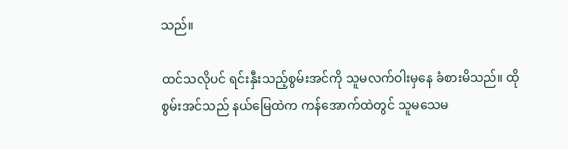သည်။

ထင်သလိုပင် ရင်းနှီးသည့်စွမ်းအင်ကို သူမလက်ဝါးမှနေ ခံစားမိသည်။ ထိုစွမ်းအင်သည် နယ်မြေထဲက ကန်အောက်ထဲတွင် သူမသေမ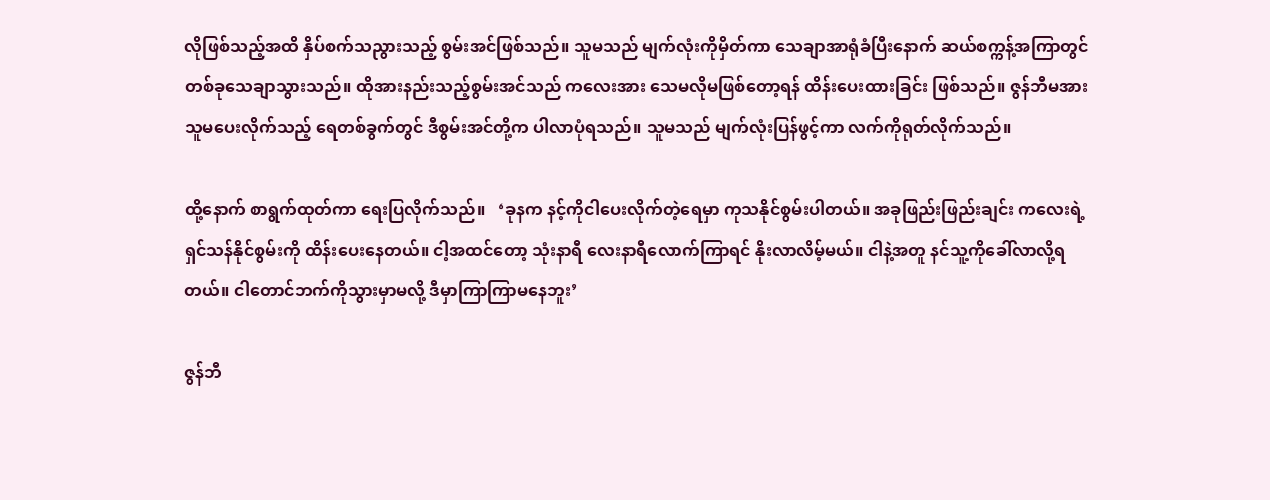လိုဖြစ်သည့်အထိ နှိပ်စက်သညွားသည့် စွမ်းအင်ဖြစ်သည်။ သူမသည် မျက်လုံးကိုမှိတ်ကာ သေချာအာရုံခံပြီးနောက် ဆယ်စက္ကန့်အကြာတွင် တစ်ခုသေချာသွားသည်။ ထိုအားနည်းသည့်စွမ်းအင်သည် ကလေးအား သေမလိုမဖြစ်တော့ရန် ထိန်းပေးထားခြင်း ဖြစ်သည်။ ဇွန်ဘီမအား သူမပေးလိုက်သည့် ရေတစ်ခွက်တွင် ဒီစွမ်းအင်တို့က ပါလာပုံရသည်။ သူမသည် မျက်လုံးပြန်ဖွင့်ကာ လက်ကိုရုတ်လိုက်သည်။

ထို့နောက် စာရွက်ထုတ်ကာ ရေးပြလိုက်သည်။   ‘ခုနက နင့်ကိုငါပေးလိုက်တဲ့ရေမှာ ကုသနိုင်စွမ်းပါတယ်။ အခုဖြည်းဖြည်းချင်း ကလေးရဲ့ ရှင်သန်နိုင်စွမ်းကို ထိန်းပေးနေတယ်။ ငါ့အထင်တော့ သုံးနာရီ လေးနာရီလောက်ကြာရင် နိုးလာလိမ့်မယ်။ ငါနဲ့အတူ နင်သူ့ကိုခေါ်လာလို့ရတယ်။ ငါတောင်ဘက်ကိုသွားမှာမလို့ ဒီမှာကြာကြာမနေဘူး’

ဇွန်ဘီ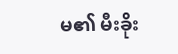မ၏ မီးခိုး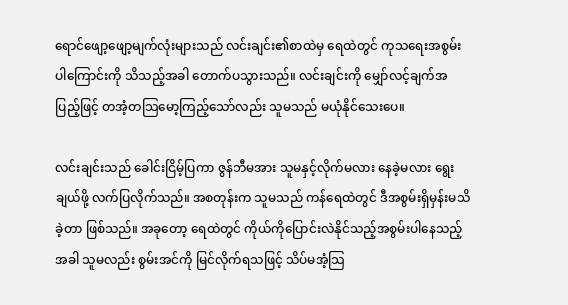ရောင်ဖျော့ဖျော့မျက်လုံးများသည် လင်းချင်း၏စာထဲမှ ရေထဲတွင် ကုသရေးအစွမ်းပါကြောင်းကို သိသည့်အခါ တောက်ပသွားသည်။ လင်းချင်းကို မျှော်လင့်ချက်အပြည့်ဖြင့် တအံ့တသြမော့ကြည့်သော်လည်း သူမသည် မယုံနိုင်သေးပေ။

လင်းချင်းသည် ခေါင်းငြိမ့်ပြကာ ဇွန်ဘီမအား သူမနှင့်လိုက်မလား နေခဲ့မလား ရွေးချယ်ဖို့ လက်ပြလိုက်သည်။ အစတုန်းက သူမသည် ကန်ရေထဲတွင် ဒီအစွမ်းရှိမှန်းမသိခဲ့တာ ဖြစ်သည်။ အခုတော့ ရေထဲတွင် ကိုယ်ကိုပြောင်းလဲနိုင်သည့်အစွမ်းပါနေသည့်အခါ သူမလည်း စွမ်းအင်ကို မြင်လိုက်ရသဖြင့် သိပ်မအံ့သြ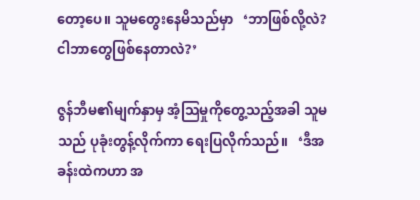တော့ပေ။ သူမတွေးနေမိသည်မှာ   ‘ဘာဖြစ်လို့လဲ?  ငါဘာတွေဖြစ်နေတာလဲ?’

ဇွန်ဘီမ၏မျက်နှာမှ အံ့သြမှုကိုတွေ့သည့်အခါ သူမသည် ပုခုံးတွန့်လိုက်ကာ ရေးပြလိုက်သည်။   ‘ဒီအခန်းထဲကဟာ အ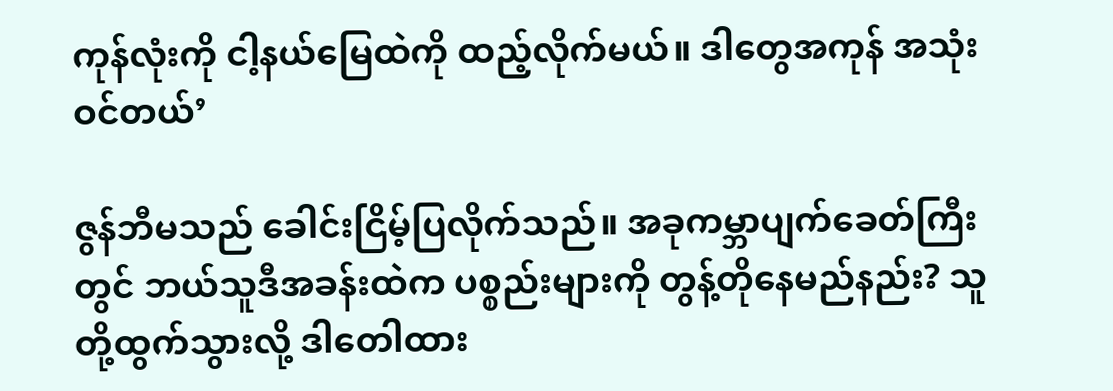ကုန်လုံးကို ငါ့နယ်မြေထဲကို ထည့်လိုက်မယ်။ ဒါတွေအကုန် အသုံးဝင်တယ်’

ဇွန်ဘီမသည် ခေါင်းငြိမ့်ပြလိုက်သည်။ အခုကမ္ဘာပျက်ခေတ်ကြီးတွင် ဘယ်သူဒီအခန်းထဲက ပစ္စည်းများကို တွန့်တိုနေမည်နည်း? သူတို့ထွက်သွားလို့ ဒါတေါထား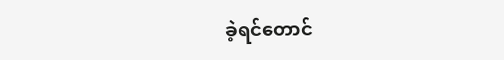ခဲ့ရင်တောင်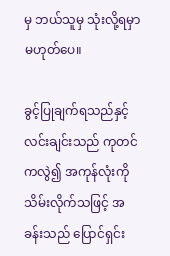မှ ဘယ်သူမှ သုံးလို့ရမှာ မဟုတ်ပေ။

ခွင့်ပြုချက်ရသည်နှင့် လင်းချင်းသည် ကုတင်ကလွဲ၍ အကုန်လုံးကိုသိမ်းလိုက်သဖြင့် အခန်းသည် ပြောင်ရှင်း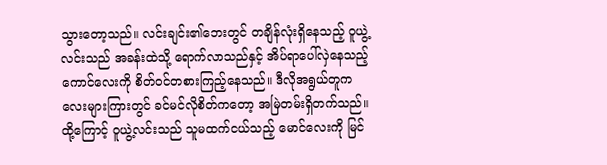သွားတော့သည်။ လင်းချင်း၏ဘေးတွင် တချိန်လုံးရှိနေသည့် ဝူယွဲ့လင်းသည် အခန်းထဲသို့ ရောက်လာသည်နှင့် အိပ်ရာပေါ်လှဲနေသည့် ကောင်လေးကို စိတ်ဝင်တစားကြည့်နေသည်။ ဒီလိုအရွယ်တူကလေးများကြားတွင် ခင်မင်လိုစိတ်ကတော့ အမြဲတမ်းရှိတက်သည်။ ထို့ကြောင့် ဝူယွဲ့လင်းသည် သူမထက်ငယ်သည့် မောင်လေးကို မြင်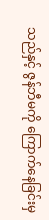သည်နှင့် ဇွန်ဘီမကို ကြောက်နေခြင်းမှ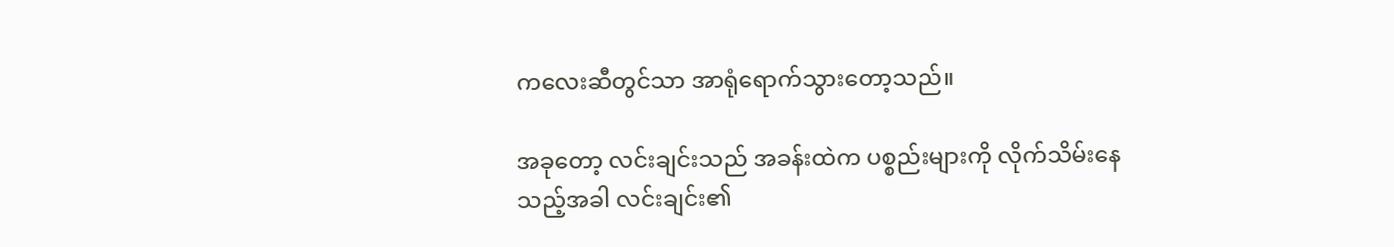ကလေးဆီတွင်သာ အာရုံရောက်သွားတော့သည်။

အခုတော့ လင်းချင်းသည် အခန်းထဲက ပစ္စည်းများကို လိုက်သိမ်းနေသည့်အခါ လင်းချင်း၏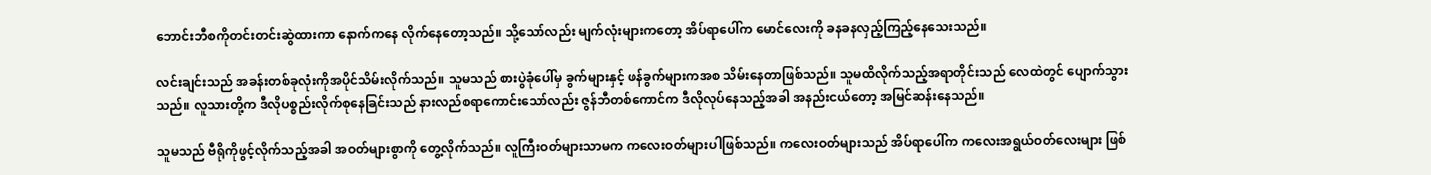ဘောင်းဘီစကိုတင်းတင်းဆွဲထားကာ နောက်ကနေ လိုက်နေတော့သည်။ သို့သော်လည်း မျက်လုံးများကတော့ အိပ်ရာပေါ်က မောင်လေးကို ခနခနလှည့်ကြည့်နေသေးသည်။

လင်းချင်းသည် အခန်းတစ်ခုလုံးကိုအပိုင်သိမ်းလိုက်သည်။ သူမသည် စားပွဲခုံပေါ်မှ ခွက်များနှင့် ဖန်ခွက်များကအစ သိမ်းနေတာဖြစ်သည်။ သူမထိလိုက်သည့်အရာတိုင်းသည် လေထဲတွင် ပျောက်သွားသည်။ လူသားတို့က ဒီလိုပစ္စည်းလိုက်စုနေခြင်းသည် နားလည်စရာကောင်းသော်လည်း ဇွန်ဘီတစ်ကောင်က ဒီလိုလုပ်နေသည့်အခါ အနည်းငယ်တော့ အမြင်ဆန်းနေသည်။

သူမသည် ဗီရိုကိုဖွင့်လိုက်သည့်အခါ အဝတ်များစွာကို တွေ့လိုက်သည်။ လူကြီးဝတ်များသာမက ကလေးဝတ်များပါဖြစ်သည်။ ကလေးဝတ်များသည် အိပ်ရာပေါ်က ကလေးအရွယ်ဝတ်လေးများ ဖြစ်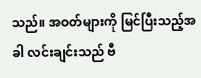သည်။ အဝတ်များကို မြင်ပြီးသည့်အခါ လင်းချင်းသည် ဗီ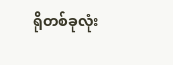ရိုတစ်ခုလုံး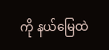ကို နယ်မြေထဲ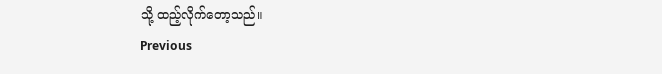သို့ ထည့်လိုက်တော့သည်။
Previous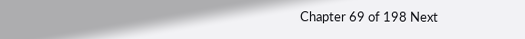Chapter 69 of 198 Next